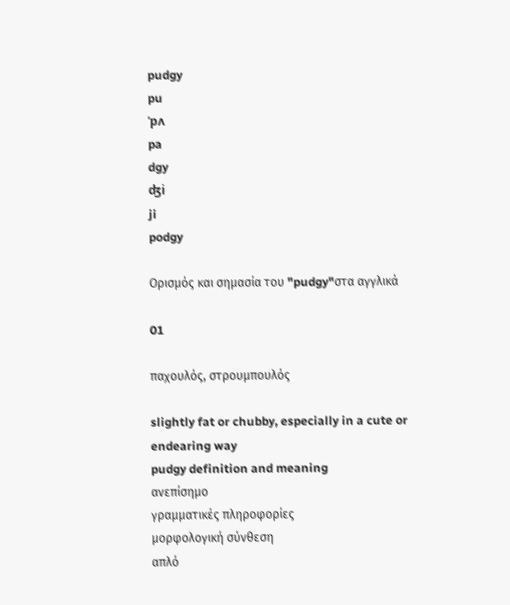pudgy
pu
ˈpʌ
pa
dgy
ʤi
ji
podgy

Ορισμός και σημασία του "pudgy"στα αγγλικά

01

παχουλός, στρουμπουλός

slightly fat or chubby, especially in a cute or endearing way
pudgy definition and meaning
ανεπίσημο
γραμματικές πληροφορίες
μορφολογική σύνθεση
απλό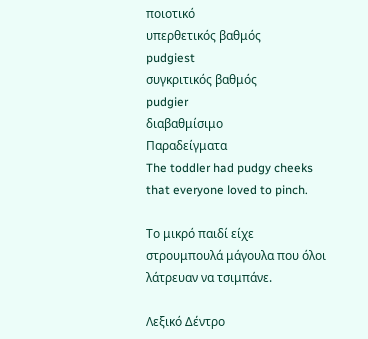ποιοτικό
υπερθετικός βαθμός
pudgiest
συγκριτικός βαθμός
pudgier
διαβαθμίσιμο
Παραδείγματα
The toddler had pudgy cheeks that everyone loved to pinch.

Το μικρό παιδί είχε στρουμπουλά μάγουλα που όλοι λάτρευαν να τσιμπάνε.

Λεξικό Δέντρο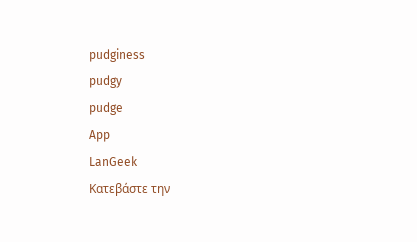pudginess
pudgy
pudge
App
LanGeek
Κατεβάστε την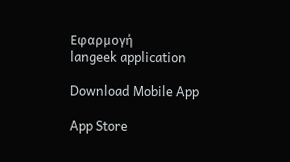Εφαρμογή
langeek application

Download Mobile App

App Store